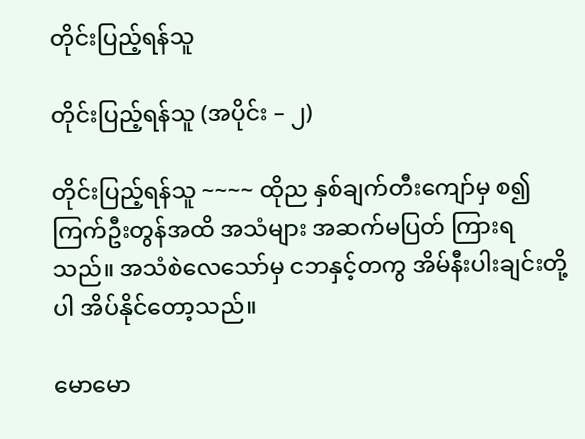တိုင်းပြည့်ရန်သူ

တိုင်းပြည့်ရန်သူ (အပိုင်း – ၂)

တိုင်းပြည့်ရန်သူ ~~~~ ထိုည နှစ်ချက်တီးကျော်မှ စ၍ ကြက်ဦးတွန်အထိ အသံများ အဆက်မပြတ် ကြားရသည်။ အသံစဲလေသော်မှ ငဘနှင့်တကွ အိမ်နီးပါးချင်းတို့ပါ အိပ်နိုင်တော့သည်။

မောမော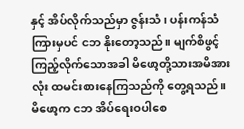နှင့် အိပ်လိုက်သည်မှာ ဇွန်းသံ၊ ပန်းကန်သံ ကြားမှပင် ငဘ နိုးတော့သည်။ မျက်စိဖွင့်ကြည့်လိုက်သောအခါ မိဖော့တို့သားအမိအားလုံး ထမင်းစားနေကြသည်ကို တွေ့ရသည်။ မိဖော့က ငဘ အိပ်ရေးဝပါစေ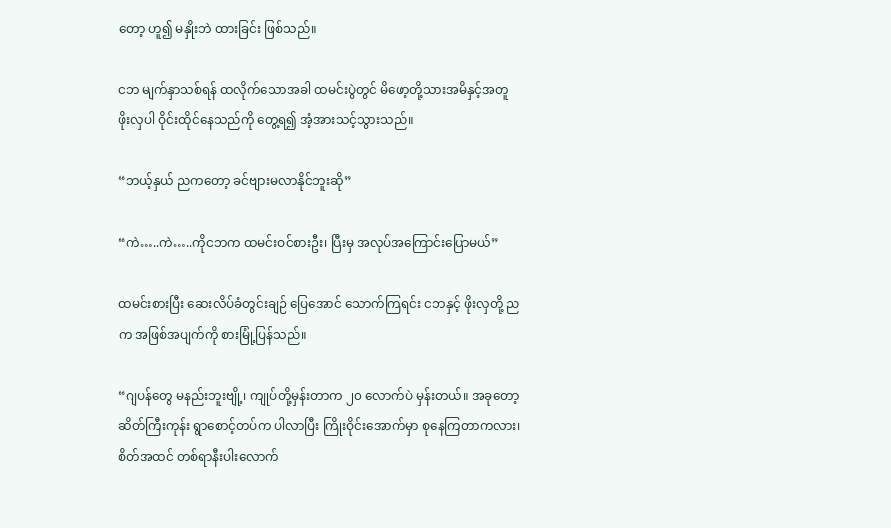တော့ ဟူ၍ မနှိုးဘဲ ထားခြင်း ဖြစ်သည်။

ငဘ မျက်နှာသစ်ရန် ထလိုက်သောအခါ ထမင်းပွဲတွင် မိဖော့တို့သားအမိနှင့်အတူ ဖိုးလှပါ ဝိုင်းထိုင်နေသည်ကို တွေ့ရ၍ အံ့အားသင့်သွားသည်။

“ဘယ့်နှယ် ညကတော့ ခင်ဗျားမလာနိုင်ဘူးဆို”

“ကဲ…..ကဲ…..ကိုငဘက ထမင်းဝင်စားဦး၊ ပြီးမှ အလုပ်အကြောင်းပြောမယ်”

ထမင်းစားပြီး ဆေးလိပ်ခံတွင်းချဉ် ပြေအောင် သောက်ကြရင်း ငဘနှင့် ဖိုးလှတို့ ညက အဖြစ်အပျက်ကို စားမြုံ့ပြန်သည်။

“ဂျပန်တွေ မနည်းဘူးဗျို့၊ ကျုပ်တို့မှန်းတာက ၂၀ လောက်ပဲ မှန်းတယ်။ အခုတော့ ဆိတ်ကြီးကုန်း ရွာစောင့်တပ်က ပါလာပြီး ကြိုးဝိုင်းအောက်မှာ စုနေကြတာကလား၊ စိတ်အထင် တစ်ရာနီးပါးလောက်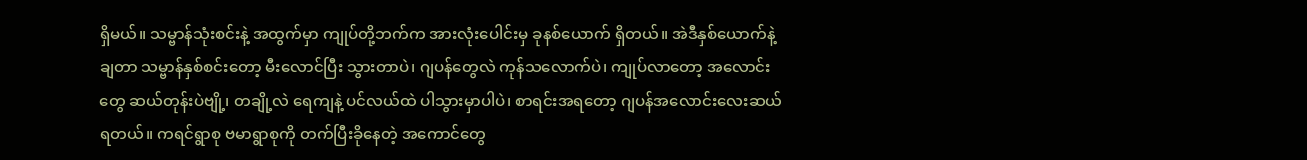ရှိမယ်။ သမ္ဗာန်သုံးစင်းနဲ့ အထွက်မှာ ကျုပ်တို့ဘက်က အားလုံးပေါင်းမှ ခုနစ်ယောက် ရှိတယ်။ အဲဒီနှစ်ယောက်နဲ့ ချတာ သမ္ဗာန်နှစ်စင်းတော့ မီးလောင်ပြီး သွားတာပဲ၊ ဂျပန်တွေလဲ ကုန်သလောက်ပဲ၊ ကျုပ်လာတော့ အလောင်းတွေ ဆယ်တုန်းပဲဗျို့၊ တချို့လဲ ရေကျနဲ့ ပင်လယ်ထဲ ပါသွားမှာပါပဲ၊ စာရင်းအရတော့ ဂျပန်အလောင်းလေးဆယ် ရတယ်။ ကရင်ရွာစု ဗမာရွာစုကို တက်ပြီးခိုနေတဲ့ အကောင်တွေ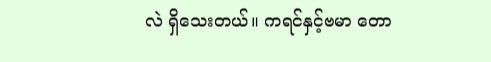လဲ ရှိသေးတယ်။ ကရင်နှင့်ဗမာ တော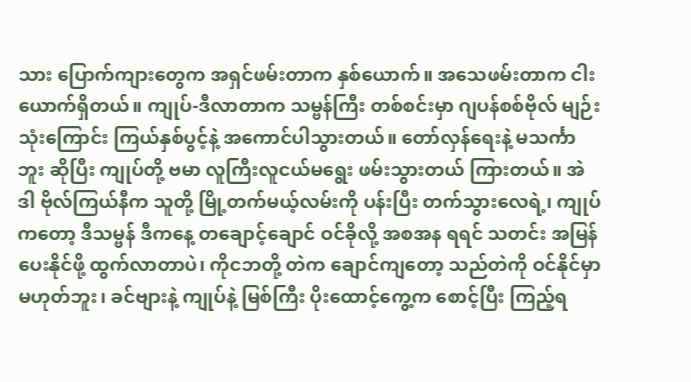သား ပြောက်ကျားတွေက အရှင်ဖမ်းတာက နှစ်ယောက်။ အသေဖမ်းတာက ငါးယောက်ရှိတယ်။ ကျုပ်-ဒီလာတာက သမ္ဗန်ကြီး တစ်စင်းမှာ ဂျပန်စစ်ဗိုလ် မျဉ်းသုံးကြောင်း ကြယ်နှစ်ပွင့်နဲ့ အကောင်ပါသွားတယ်။ တော်လှန်ရေးနဲ့ မသင်္ကာဘူး ဆိုပြီး ကျုပ်တို့ ဗမာ လူကြီးလူငယ်မရွေး ဖမ်းသွားတယ် ကြားတယ်။ အဲဒါ ဗိုလ်ကြယ်နီက သူတို့ မြို့တက်မယ့်လမ်းကို ပန်းပြီး တက်သွားလေရဲ့၊ ကျုပ်ကတော့ ဒီသမ္ဗန် ဒီကနေ့ တချောင့်ချောင် ဝင်ခိုလို့ အစအန ရရင် သတင်း အမြန်ပေးနိုင်ဖို့ ထွက်လာတာပဲ၊ ကိုငဘတို့ တဲက ချောင်ကျတော့ သည်တဲကို ဝင်နိုင်မှာ မဟုတ်ဘူး၊ ခင်ဗျားနဲ့ ကျုပ်နဲ့ မြစ်ကြီး ပိုးထောင့်ကွေ့က စောင့်ပြီး ကြည့်ရ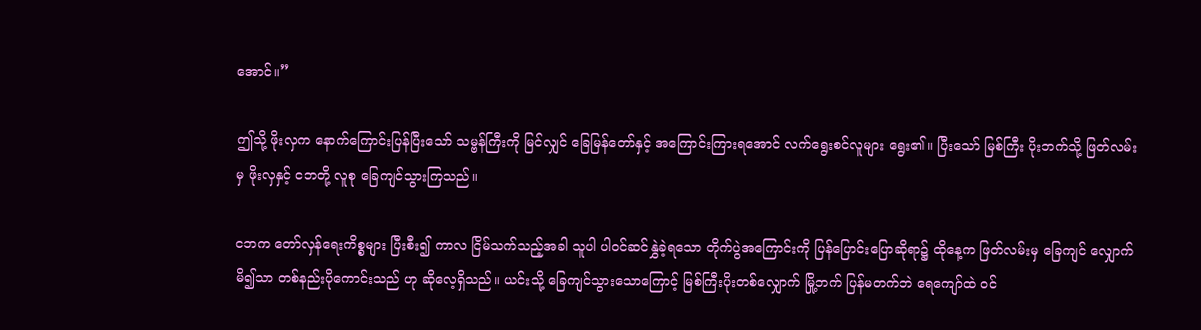အောင်။”

ဤသို့ ဖိုးလှက နောက်ကြောင်းပြန်ပြီးသော် သမ္ဗန်ကြီးကို မြင်လျှင် ခြေမြန်တော်နှင့် အကြောင်းကြားရအောင် လက်ရွေးစင်လူများ ရွေး၏။ ပြီးသော် မြစ်ကြီး ပိုးဘက်သို့ ဖြတ်လမ်းမှ ဖိုးလှနှင့် ငဘတို့ လူစု ခြေကျင်သွားကြသည်။

ငဘက တော်လှန်ရေးကိစ္စများ ပြီးစီး၍ ကာလ ငြိမ်သက်သည့်အခါ သူပါ ပါဝင်ဆင်နွှဲခဲ့ရသော တိုက်ပွဲအကြောင်းကို ပြန်ပြောင်းပြောဆိုရာ၌ ထိုနေ့က ဖြတ်လမ်းမှ ခြေကျင် လျှောက်မိ၍သာ တစ်နည်းပိုကောင်းသည် ဟု ဆိုလေ့ရှိသည်။ ယင်းသို့ ခြေကျင်သွားသောကြောင့် မြစ်ကြီးပိုးတစ်လျှောက် မြို့ဘက် ပြန်မတက်ဘဲ ရေကျော်ထဲ ဝင်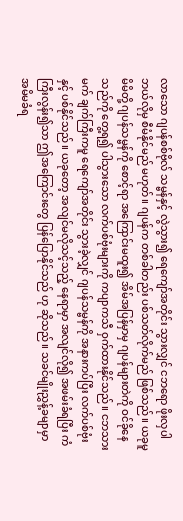လာသော ဂျပန်စစ်ဗိုလ် သမ္ဗန်နှင့် လွဲသွား၍ ရေကျော်အတိုင်း သွားလျှင် ငဘရော ဖိုးလှပါ ဘယ်လိုမှ စီမံနိုင်မည် မဟုတ်။ ဂျပန်က တစ်ခါတည်း ပစ်သတ်လိုက်မည် ဖြစ်သည်။ ယခုမူ မိမိတို့ ဂျပန်သမ္ဗန်ကို စောင့်ရာ အကြောင်းမထူး၍ အိမ်အပြန်မှာမှ ဂျပန်များတဲကို ဝင်ခိုနေသည်ကို တွေ့ရ၍ ပါသွားသော လက်ပစ်ဗုံးများကို ကပျာကသီ ဝှက်ထားနိုင်သည်။ ငဘသားမက် ချက်ကြီးကမူ ရေကျော်အတိုင်း သွားခဲ့လျှင် ဂျပန်သမ္ဗန်ကို အနားကပ်ပြီး လက်ပစ်ဗုံးနှင့် ပစ်နိုင်သည်။ ယခုတော့ အလျင်မလိုသင့်သည့် နေရာမှာ အလျင်လို၍ အဖမ်းခံရပြီး ကံကြီးလွန်း၍သာ ဤအကြောင်းတွေ ပြန်ပြောနိုင်သည် ဟု ဆိုသည်။ သခင်မျိုးညွှန့်ခမျာမှာ အမိမခံရ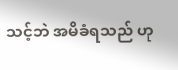သင့်ဘဲ အမိခံရသည် ဟု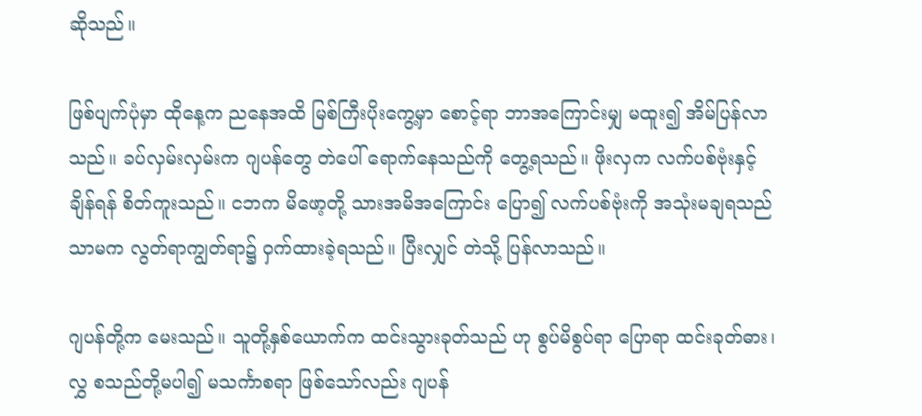ဆိုသည်။

ဖြစ်ပျက်ပုံမှာ ထိုနေ့က ညနေအထိ မြစ်ကြီးပိုးကွေ့မှာ စောင့်ရာ ဘာအကြောင်းမျှ မထူး၍ အိမ်ပြန်လာသည်။ ခပ်လှမ်းလှမ်းက ဂျပန်တွေ တဲပေါ် ရောက်နေသည်ကို တွေ့ရသည်။ ဖိုးလှက လက်ပစ်ဗုံးနှင့် ချိန်ရန် စိတ်ကူးသည်။ ငဘက မိဖော့တို့ သားအမိအကြောင်း ပြော၍ လက်ပစ်ဗုံးကို အသုံးမချရသည်သာမက လွတ်ရာကျွတ်ရာ၌ ဝှက်ထားခဲ့ရသည်။ ပြီးလျှင် တဲသို့ ပြန်လာသည်။

ဂျပန်တို့က မေးသည်။ သူတို့နှစ်ယောက်က ထင်းသွားခုတ်သည် ဟု စွပ်မိစွပ်ရာ ပြောရာ ထင်းခုတ်ဓား၊ လွှ စသည်တို့မပါ၍ မသင်္ကာစရာ ဖြစ်သော်လည်း ဂျပန်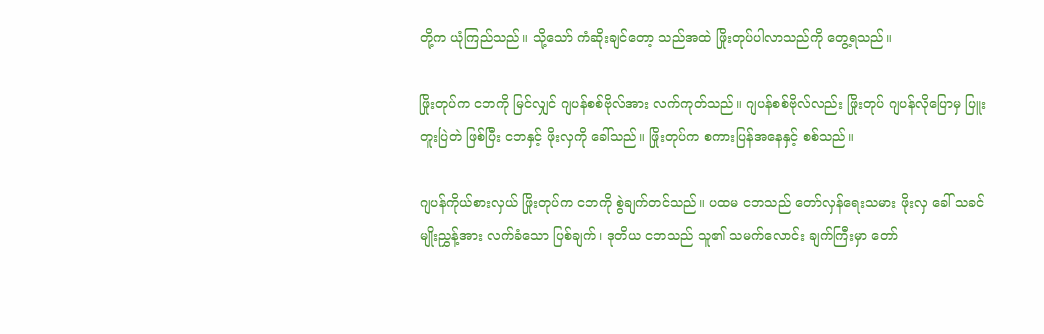တို့က ယုံကြည်သည်။ သို့သော် ကံဆိုးချင်တော့ သည်အထဲ ဖြိုးတုပ်ပါလာသည်ကို တွေ့ရသည်။

ဖြိုးတုပ်က ငဘကို မြင်လျှင် ဂျပန်စစ်ဗိုလ်အား လက်ကုတ်သည်။ ဂျပန်စစ်ဗိုလ်လည်း ဖြိုးတုပ် ဂျပန်လိုပြောမှ ပြူးတူးပြဲတဲ ဖြစ်ပြီး ငဘနှင့် ဖိုးလှကို ခေါ်သည်။ ဖြိုးတုပ်က စကားပြန်အနေနှင့် စစ်သည်။

ဂျပန်ကိုယ်စားလှယ် ဖြိုးတုပ်က ငဘကို စွဲချက်တင်သည်။ ပထမ ငဘသည် တော်လှန်ရေးသမား ဖိုးလှ ခေါ် သခင်မျိုးညွှန့်အား လက်ခံသော ပြစ်ချက်၊ ဒုတိယ ငဘသည် သူ၏ သမက်လောင်း ချက်ကြီးမှာ တော်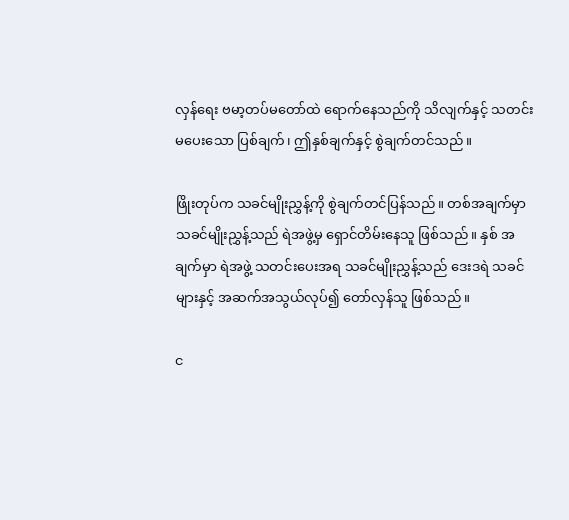လှန်ရေး ဗမာ့တပ်မတော်ထဲ ရောက်နေသည်ကို သိလျက်နှင့် သတင်းမပေးသော ပြစ်ချက်၊ ဤနှစ်ချက်နှင့် စွဲချက်တင်သည်။

ဖြိုးတုပ်က သခင်မျိုးညွှန့်ကို စွဲချက်တင်ပြန်သည်။ တစ်အချက်မှာ သခင်မျိုးညွှန့်သည် ရဲအဖွဲ့မှ ရှောင်တိမ်းနေသူ ဖြစ်သည်။ နှစ် အချက်မှာ ရဲအဖွဲ့ သတင်းပေးအရ သခင်မျိုးညွှန့်သည် ဒေးဒရဲ သခင်များနှင့် အဆက်အသွယ်လုပ်၍ တော်လှန်သူ ဖြစ်သည်။

င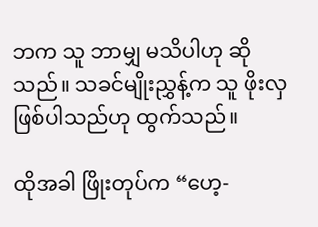ဘက သူ ဘာမျှ မသိပါဟု ဆိုသည်။ သခင်မျိုးညွှန့်က သူ ဖိုးလှဖြစ်ပါသည်ဟု ထွက်သည်။

ထိုအခါ ဖြိုးတုပ်က “ဟေ့-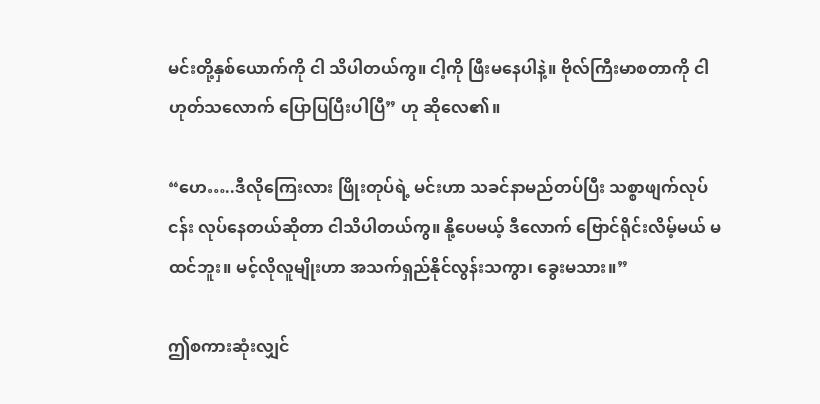မင်းတို့နှစ်ယောက်ကို ငါ သိပါတယ်ကွ။ ငါ့ကို ဖြီးမနေပါနဲ့။ ဗိုလ်ကြီးမာစတာကို ငါ ဟုတ်သလောက် ပြောပြပြီးပါပြီ” ဟု ဆိုလေ၏။

“ဟေ…..ဒီလိုကြေးလား ဖြိုးတုပ်ရဲ့ မင်းဟာ သခင်နာမည်တပ်ပြီး သစ္စာဖျက်လုပ်ငန်း လုပ်နေတယ်ဆိုတာ ငါသိပါတယ်ကွ။ နို့ပေမယ့် ဒီလောက် ဗြောင်ရိုင်းလိမ့်မယ် မထင်ဘူး။ မင့်လိုလူမျိုးဟာ အသက်ရှည်နိုင်လွန်းသကွာ၊ ခွေးမသား။”

ဤစကားဆုံးလျှင်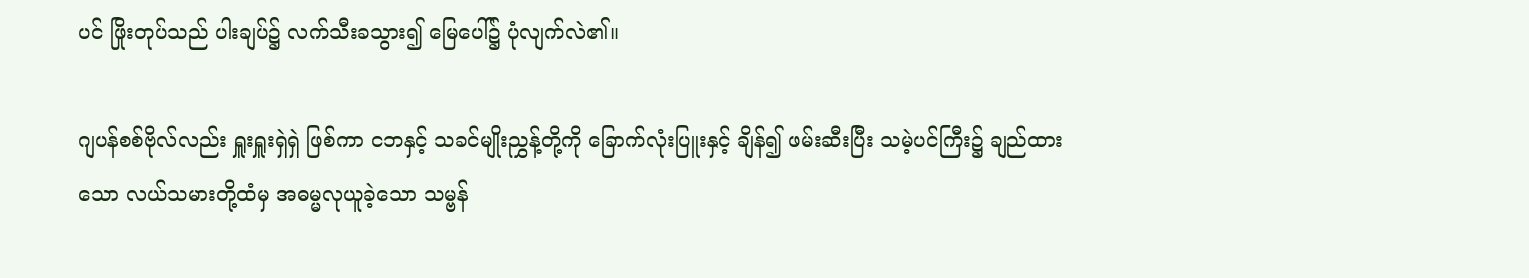ပင် ဖြိုးတုပ်သည် ပါးချပ်၌ လက်သီးခသွား၍ မြေပေါ်၌ ပုံလျက်လဲ၏။

ဂျပန်စစ်ဗိုလ်လည်း ရှူးရှူးရှဲရှဲ ဖြစ်ကာ ငဘနှင့် သခင်မျိုးညွှန့်တို့ကို ခြောက်လုံးပြူးနှင့် ချိန်၍ ဖမ်းဆီးပြီး သမဲ့ပင်ကြီး၌ ချည်ထားသော လယ်သမားတို့ထံမှ အဓမ္မလုယူခဲ့သော သမ္ဗန်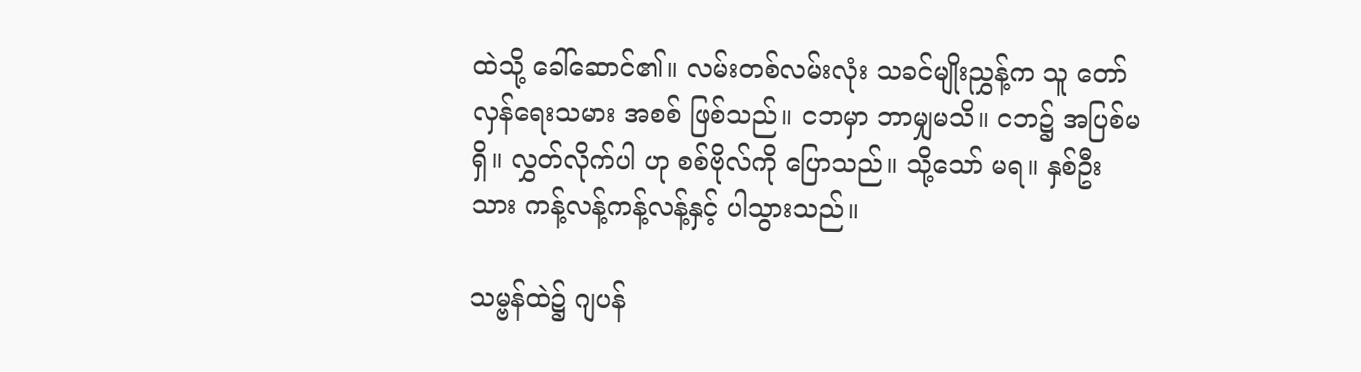ထဲသို့ ခေါ်ဆောင်၏။ လမ်းတစ်လမ်းလုံး သခင်မျိုးညွှန့်က သူ တော်လှန်ရေးသမား အစစ် ဖြစ်သည်။ ငဘမှာ ဘာမျှမသိ။ ငဘ၌ အပြစ်မရှိ။ လွှတ်လိုက်ပါ ဟု စစ်ဗိုလ်ကို ပြောသည်။ သို့သော် မရ။ နှစ်ဦးသား ကန့်လန့်ကန့်လန့်နှင့် ပါသွားသည်။

သမ္ဗန်ထဲ၌ ဂျပန်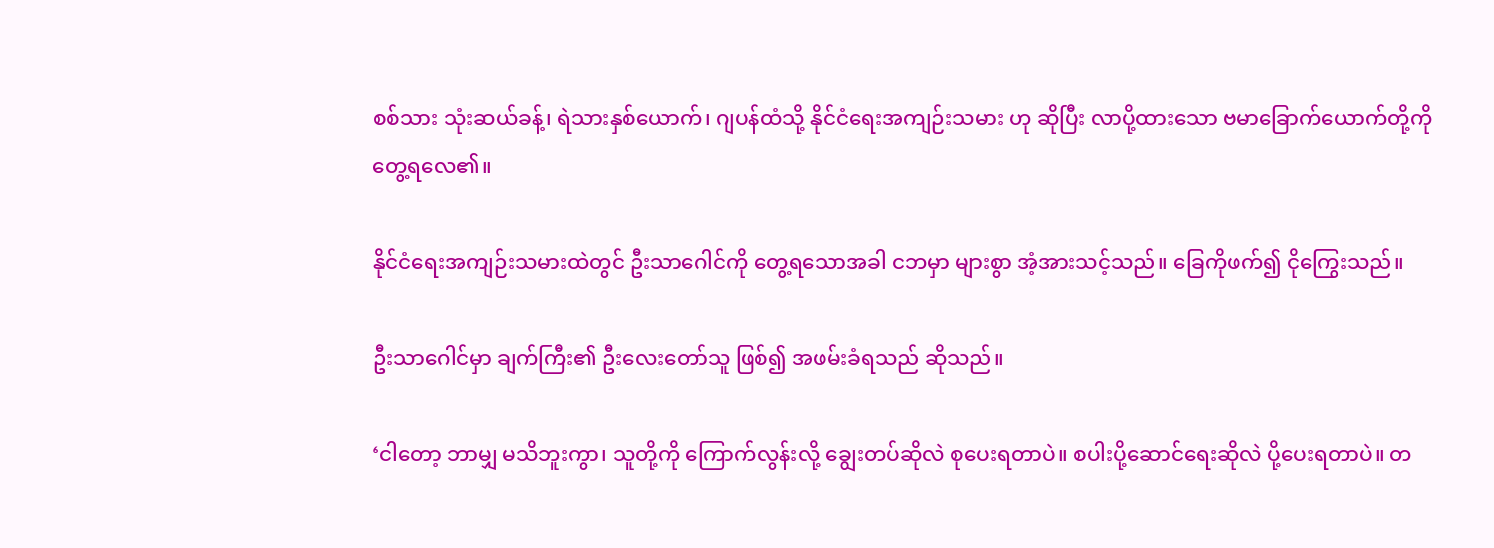စစ်သား သုံးဆယ်ခန့်၊ ရဲသားနှစ်ယောက်၊ ဂျပန်ထံသို့ နိုင်ငံရေးအကျဉ်းသမား ဟု ဆိုပြီး လာပို့ထားသော ဗမာခြောက်ယောက်တို့ကို တွေ့ရလေ၏။

နိုင်ငံရေးအကျဉ်းသမားထဲတွင် ဦးသာဂေါင်ကို တွေ့ရသောအခါ ငဘမှာ များစွာ အံ့အားသင့်သည်။ ခြေကိုဖက်၍ ငိုကြွေးသည်။

ဦးသာဂေါင်မှာ ချက်ကြီး၏ ဦးလေးတော်သူ ဖြစ်၍ အဖမ်းခံရသည် ဆိုသည်။

‘ငါတော့ ဘာမျှ မသိဘူးကွာ၊ သူတို့ကို ကြောက်လွန်းလို့ ချွေးတပ်ဆိုလဲ စုပေးရတာပဲ။ စပါးပို့ဆောင်ရေးဆိုလဲ ပို့ပေးရတာပဲ။ တ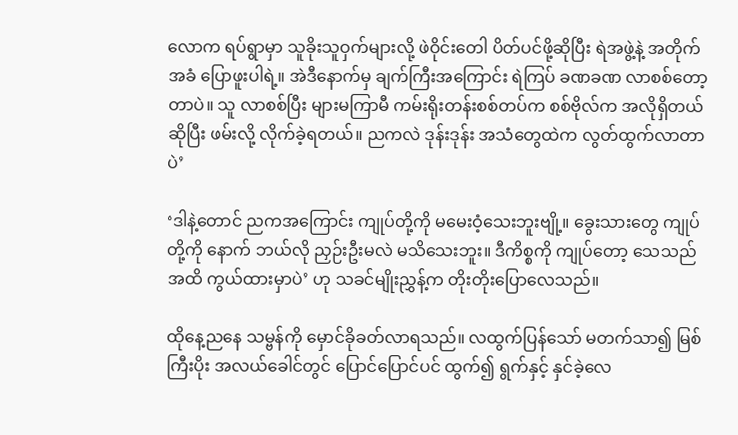လောက ရပ်ရွာမှာ သူခိုးသူဝှက်များလို့ ဖဲဝိုင်းတေါ ပိတ်ပင်ဖို့ဆိုပြီး ရဲအဖွဲ့နဲ့ အတိုက်အခံ ပြောဖူးပါရဲ့။ အဲဒီနောက်မှ ချက်ကြီးအကြောင်း ရဲကြပ် ခဏခဏ လာစစ်တော့တာပဲ။ သူ လာစစ်ပြီး များမကြာမီ ကမ်းရိုးတန်းစစ်တပ်က စစ်ဗိုလ်က အလိုရှိတယ်ဆိုပြီး ဖမ်းလို့ လိုက်ခဲ့ရတယ်။ ညကလဲ ဒုန်းဒုန်း အသံတွေထဲက လွတ်ထွက်လာတာပဲ’

‘ဒါနဲ့တောင် ညကအကြောင်း ကျုပ်တို့ကို မမေးဝံ့သေးဘူးဗျို့။ ခွေးသားတွေ ကျုပ်တို့ကို နောက် ဘယ်လို ညှဉ်းဦးမလဲ မသိသေးဘူး။ ဒီကိစ္စကို ကျုပ်တော့ သေသည်အထိ ကွယ်ထားမှာပဲ’ ဟု သခင်မျိုးညွှန့်က တိုးတိုးပြောလေသည်။

ထိုနေ့ညနေ သမ္ဗန်ကို မှောင်ခိုခတ်လာရသည်။ လထွက်ပြန်သော် မတက်သာ၍ မြစ်ကြီးပိုး အလယ်ခေါင်တွင် ပြောင်ပြောင်ပင် ထွက်၍ ရွက်နှင့် နှင်ခဲ့လေ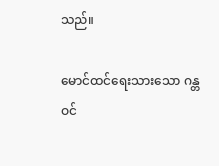သည်။

မောင်ထင်ရေးသားသော ဂန္တဝင်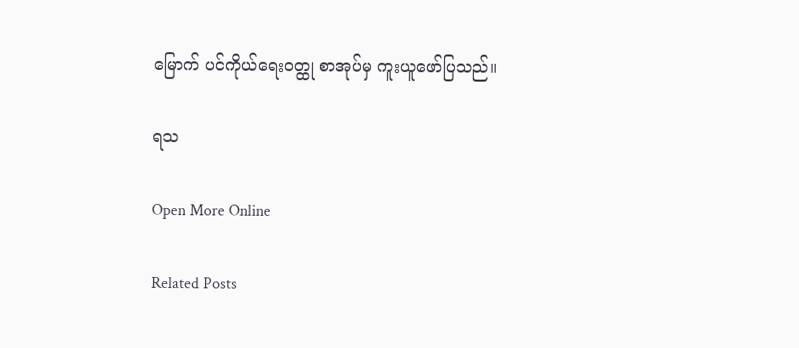မြောက် ပင်ကိုယ်ရေးဝတ္ထု စာအုပ်မှ ကူးယူဖော်ပြသည်။

ရသ

Open More Online

Related Posts